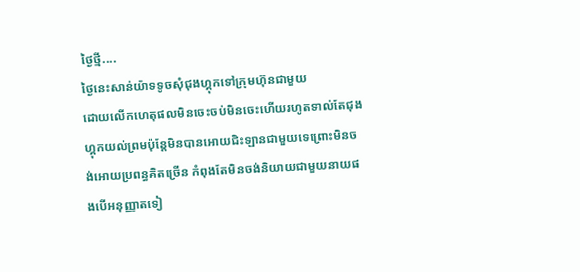ថ្ងៃថ្មី....
ថ្ងៃនេះសាន់យ៉ាទទូចសុំជុងហ្គុកទៅក្រុមហ៊ុនជាមួយ
ដោយលើកហេតុផលមិនចេះចប់មិនចេះហើយរហូតទាល់តែជុងហ្គុកយល់ព្រមប៉ុន្តែមិនបានអោយជិះឡានជាមួយទេព្រោះមិនចង់អោយប្រពន្ធគិតច្រើន កំពុងតែមិនចង់និយាយជាមួយនាយផងបើអនុញ្ញាតទៀ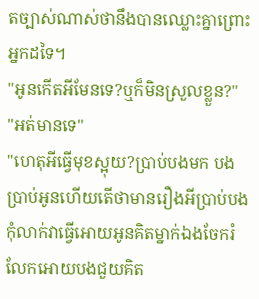តច្បាស់ណាស់ថានឹងបានឈ្លោះគ្នាព្រោះអ្នកដទៃ។
"អូនកើតអីមែនទេ?ឬក៏មិនស្រួលខ្លួន?"
"អត់មានទេ"
"ហេតុអីធ្វើមុខស្អុយ?ប្រាប់បងមក បងប្រាប់អូនហើយតើថាមានរឿងអីប្រាប់បងកុំលាក់វាធ្វើអោយអូនគិតម្នាក់ឯងចែករំលែកអោយបងជួយគិត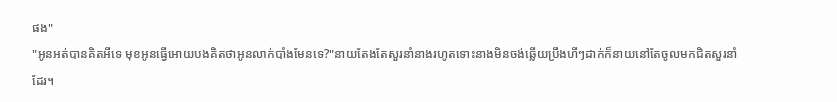ផង"
"អូនអត់បានគិតអីទេ មុខអូនធ្វើអោយបងគិតថាអូនលាក់បាំងមែនទេ?"នាយតែងតែសួរនាំនាងរហូតទោះនាងមិនចង់ឆ្លើយប្រឹងហីៗដាក់ក៏នាយនៅតែចូលមកជិតសួរនាំដែរ។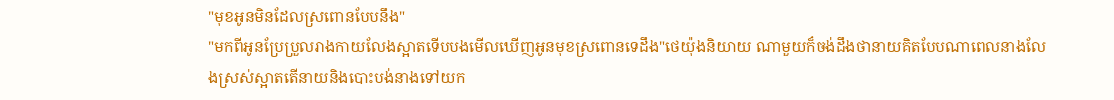"មុខអូនមិនដែលស្រពោនបែបនឹង"
"មកពីអូនប្រែប្រួលរាងកាយលែងស្អាតទើបបងមើលឃើញអូនមុខស្រពោនទេដឹង"ថេយ៉ុងនិយាយ ណាមួយក៏ចង់ដឹងថានាយគិតបែបណាពេលនាងលែងស្រស់ស្អាតតើនាយនិងបោះបង់នាងទៅយក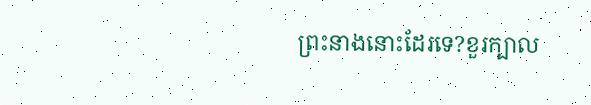ព្រះនាងនោះដែរទេ?ខួរក្បាល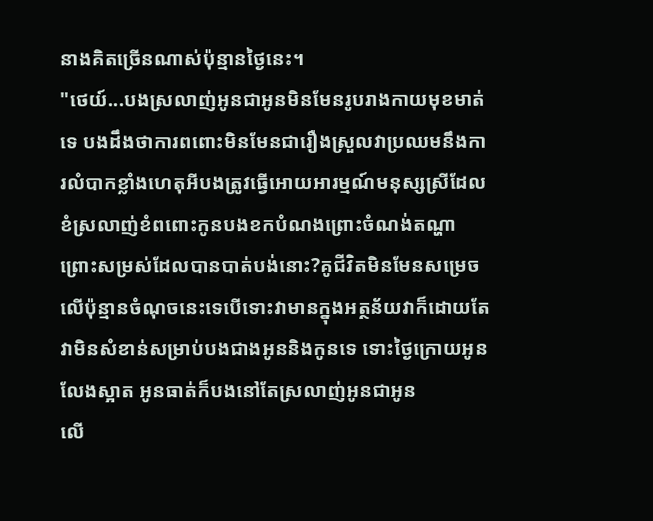នាងគិតច្រើនណាស់ប៉ុន្មានថ្ងៃនេះ។
"ថេយ៍...បងស្រលាញ់អូនជាអូនមិនមែនរូបរាងកាយមុខមាត់ទេ បងដឹងថាការពពោះមិនមែនជារឿងស្រួលវាប្រឈមនឹងការលំបាកខ្លាំងហេតុអីបងត្រូវធ្វើអោយអារម្មណ៍មនុស្សស្រីដែលខំស្រលាញ់ខំពពោះកូនបងខកបំណងព្រោះចំណង់តណ្ហា ព្រោះសម្រស់ដែលបានបាត់បង់នោះ?គូជីវិតមិនមែនសម្រេចលើប៉ុន្មានចំណុចនេះទេបើទោះវាមានក្នុងអត្ថន័យវាក៏ដោយតែវាមិនសំខាន់សម្រាប់បងជាងអូននិងកូនទេ ទោះថ្ងៃក្រោយអូនលែងស្អាត អូនធាត់ក៏បងនៅតែស្រលាញ់អូនជាអូន
លើ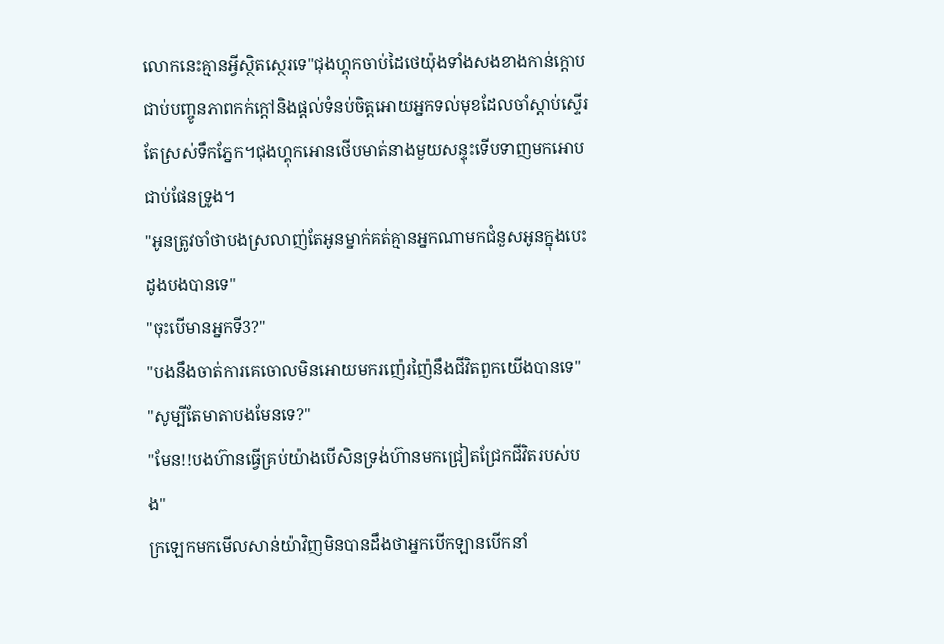លោកនេះគ្មានអ្វីស្ថិតស្ថេរទេ"ជុងហ្គុកចាប់ដៃថេយ៉ុងទាំងសងខាងកាន់ក្តោបជាប់បញ្ចូនភាពកក់ក្តៅនិងផ្តល់ទំនប់ចិត្តអោយអ្នកទល់មុខដែលចាំស្តាប់ស្ទើរតែស្រស់ទឹកភ្នែក។ជុងហ្គុកអោនថើបមាត់នាងមួយសន្ទុះទើបទាញមកអោបជាប់ផែនទ្រូង។
"អូនត្រូវចាំថាបងស្រលាញ់តែអូនម្នាក់គត់គ្មានអ្នកណាមកជំនួសអូនក្នុងបេះដូងបងបានទេ"
"ចុះបើមានអ្នកទី3?"
"បងនឹងចាត់ការគេចោលមិនអោយមករញ៉េរញ៉ៃនឹងជីវិតពួកយើងបានទេ"
"សូម្បីតែមាតាបងមែនទេ?"
"មែន!!បងហ៊ានធ្វើគ្រប់យ៉ាងបើសិនទ្រង់ហ៊ានមកជ្រៀតជ្រែកជីវិតរបស់បង"
ក្រឡេកមកមើលសាន់យ៉ាវិញមិនបានដឹងថាអ្នកបើកឡានបើកនាំ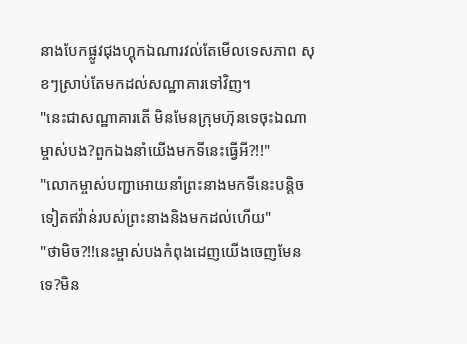នាងបែកផ្លូវជុងហ្គុកឯណារវល់តែមើលទេសភាព សុខៗស្រាប់តែមកដល់សណ្ឋាគារទៅវិញ។
"នេះជាសណ្ឋាគារតើ មិនមែនក្រុមហ៊ុនទេចុះឯណាម្ចាស់បង?ពួកឯងនាំយើងមកទីនេះធ្វើអី?!!"
"លោកម្ចាស់បញ្ជាអោយនាំព្រះនាងមកទីនេះបន្តិចទៀតឥវ៉ាន់របស់ព្រះនាងនិងមកដល់ហើយ"
"ថាមិច?!!នេះម្ចាស់បងកំពុងដេញយើងចេញមែនទេ?មិន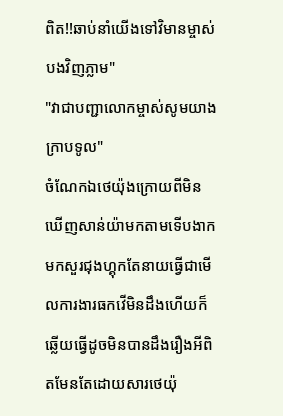ពិត!!ឆាប់នាំយើងទៅវិមានម្ចាស់បងវិញភ្លាម"
"វាជាបញ្ជាលោកម្ចាស់សូមយាងក្រាបទូល"
ចំណែកឯថេយ៉ុងក្រោយពីមិនឃើញសាន់យ៉ាមកតាមទើបងាកមកសួរជុងហ្គុកតែនាយធ្វើជាមើលការងារធកវើមិនដឹងហើយក៏ឆ្លើយធ្វើដូចមិនបានដឹងរឿងអីពិតមែនតែដោយសារថេយ៉ុ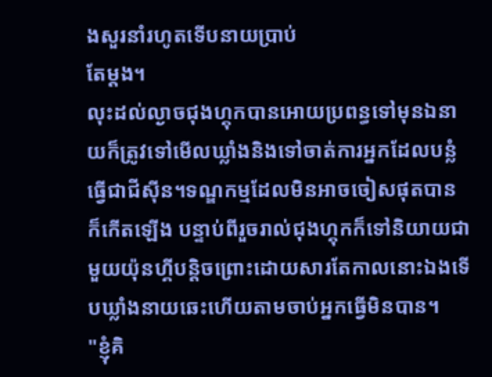ងសួរនាំរហូតទើបនាយប្រាប់
តែម្តង។
លុះដល់ល្ងាចជុងហ្គុកបានអោយប្រពន្ធទៅមុនឯនាយក៏ត្រូវទៅមើលឃ្លាំងនិងទៅចាត់ការអ្នកដែលបន្លំ
ធ្វើជាជីស៊ីន។ទណ្ឌកម្មដែលមិនអាចចៀសផុតបានក៏កើតឡើង បន្ទាប់ពីរួចរាល់ជុងហ្គុកក៏ទៅនិយាយជាមួយយ៉ុនហ្គីបន្តិចព្រោះដោយសារតែកាលនោះឯងទើបឃ្លាំងនាយឆេះហើយតាមចាប់អ្នកធ្វើមិនបាន។
"ខ្ញុំគិ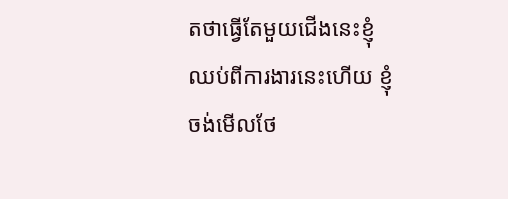តថាធ្វើតែមួយជើងនេះខ្ញុំឈប់ពីការងារនេះហើយ ខ្ញុំចង់មើលថែ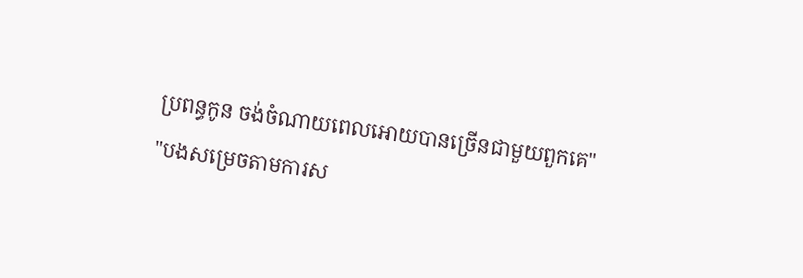ប្រពន្ធកូន ចង់ចំណាយពេលអោយបានច្រើនជាមួយពួកគេ"
"បងសម្រេចតាមការស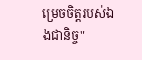ម្រេចចិត្តរបស់ឯងជានិច្ច"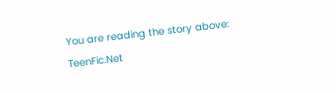You are reading the story above: TeenFic.Net